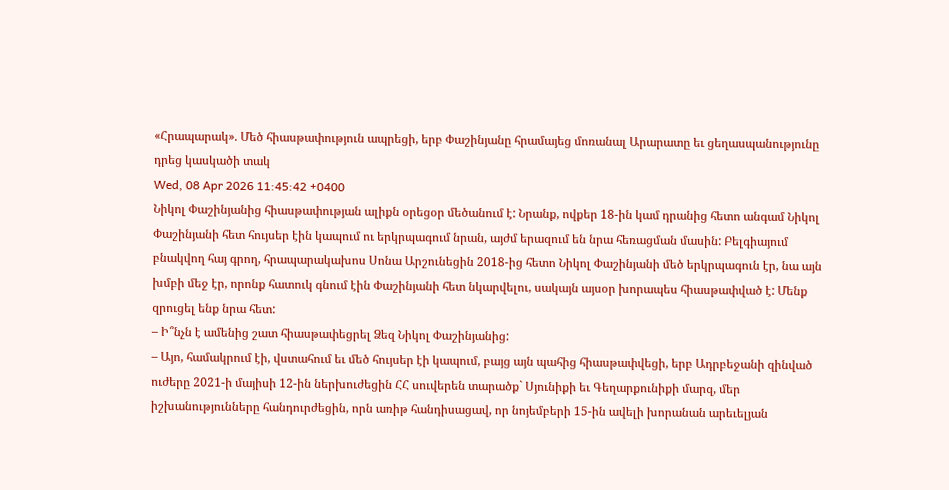«Հրապարակ». Մեծ հիասթափություն ապրեցի, երբ Փաշինյանը հրամայեց մոռանալ Արարատը եւ ցեղասպանությունը դրեց կասկածի տակ
Wed, 08 Apr 2026 11:45:42 +0400
Նիկոլ Փաշինյանից հիասթափության ալիքն օրեցօր մեծանում է: Նրանք, ովքեր 18-ին կամ դրանից հետո անգամ Նիկոլ Փաշինյանի հետ հույսեր էին կապում ու երկրպագում նրան, այժմ երազում են նրա հեռացման մասին: Բելգիայում բնակվող հայ գրող, հրապարակախոս Սոնա Արշունեցին 2018-ից հետո Նիկոլ Փաշինյանի մեծ երկրպագուն էր, նա այն խմբի մեջ էր, որոնք հատուկ գնում էին Փաշինյանի հետ նկարվելու, սակայն այսօր խորապես հիասթափված է: Մենք զրուցել ենք նրա հետ:
– Ի՞նչն է ամենից շատ հիասթափեցրել Ձեզ Նիկոլ Փաշինյանից:
– Այո, համակրում էի, վստահում եւ մեծ հույսեր էի կապում, բայց այն պահից հիասթափվեցի, երբ Ադրբեջանի զինված ուժերը 2021-ի մայիսի 12-ին ներխուժեցին ՀՀ սուվերեն տարածք` Սյունիքի եւ Գեղարքունիքի մարզ, մեր իշխանությունները հանդուրժեցին, որն առիթ հանդիսացավ, որ նոյեմբերի 15-ին ավելի խորանան արեւելյան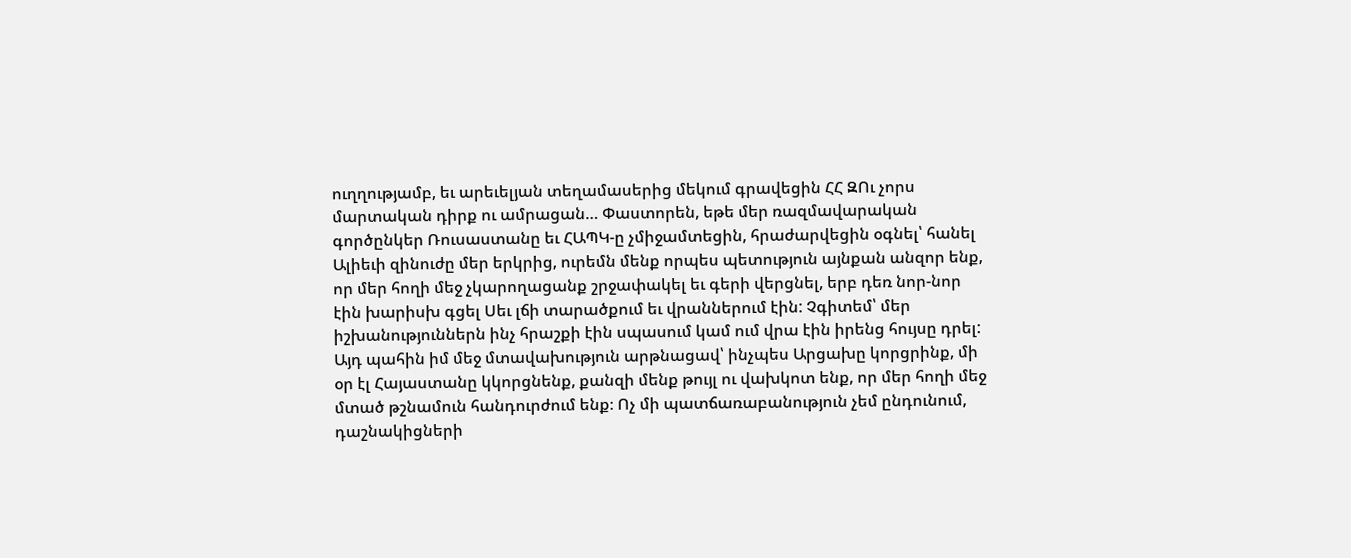ուղղությամբ, եւ արեւելյան տեղամասերից մեկում գրավեցին ՀՀ ԶՈւ չորս մարտական դիրք ու ամրացան… Փաստորեն, եթե մեր ռազմավարական գործընկեր Ռուսաստանը եւ ՀԱՊԿ-ը չմիջամտեցին, հրաժարվեցին օգնել՝ հանել Ալիեւի զինուժը մեր երկրից, ուրեմն մենք որպես պետություն այնքան անզոր ենք, որ մեր հողի մեջ չկարողացանք շրջափակել եւ գերի վերցնել, երբ դեռ նոր-նոր էին խարիսխ գցել Սեւ լճի տարածքում եւ վրաններում էին: Չգիտեմ՝ մեր իշխանություններն ինչ հրաշքի էին սպասում կամ ում վրա էին իրենց հույսը դրել: Այդ պահին իմ մեջ մտավախություն արթնացավ՝ ինչպես Արցախը կորցրինք, մի օր էլ Հայաստանը կկորցնենք, քանզի մենք թույլ ու վախկոտ ենք, որ մեր հողի մեջ մտած թշնամուն հանդուրժում ենք։ Ոչ մի պատճառաբանություն չեմ ընդունում, դաշնակիցների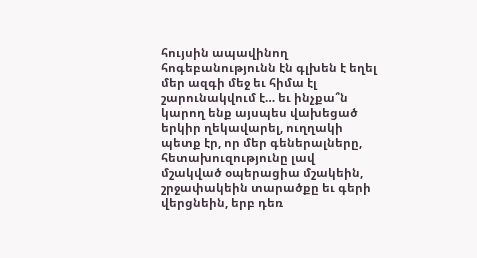հույսին ապավինող հոգեբանությունն էն գլխեն է եղել մեր ազգի մեջ եւ հիմա էլ շարունակվում է… եւ ինչքա՞ն կարող ենք այսպես վախեցած երկիր ղեկավարել, ուղղակի պետք էր, որ մեր գեներալները, հետախուզությունը լավ մշակված օպերացիա մշակեին, շրջափակեին տարածքը եւ գերի վերցնեին, երբ դեռ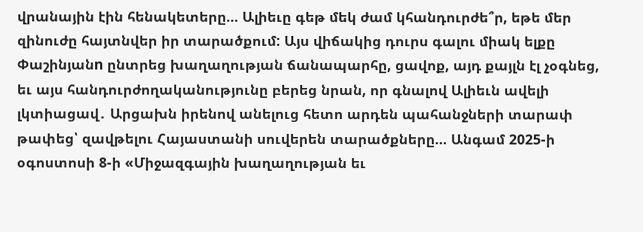վրանային էին հենակետերը… Ալիեւը գեթ մեկ ժամ կհանդուրժե՞ր, եթե մեր զինուժը հայտնվեր իր տարածքում: Այս վիճակից դուրս գալու միակ ելքը Փաշինյանn ընտրեց խաղաղության ճանապարհը, ցավոք, այդ քայլն էլ չօգնեց, եւ այս հանդուրժողականությունը բերեց նրան, որ գնալով Ալիեւն ավելի լկտիացավ․ Արցախն իրենով անելուց հետո արդեն պահանջների տարափ թափեց՝ զավթելու Հայաստանի սուվերեն տարածքները… Անգամ 2025-ի օգոստոսի 8-ի «Միջազգային խաղաղության եւ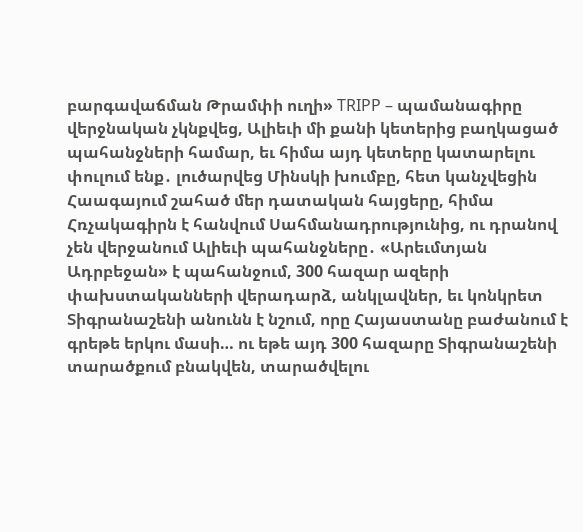բարգավաճման Թրամփի ուղի» TRIPP – պամանագիրը վերջնական չկնքվեց, Ալիեւի մի քանի կետերից բաղկացած պահանջների համար, եւ հիմա այդ կետերը կատարելու փուլում ենք․ լուծարվեց Մինսկի խումբը, հետ կանչվեցին Հաագայում շահած մեր դատական հայցերը, հիմա Հռչակագիրն է հանվում Սահմանադրությունից, ու դրանով չեն վերջանում Ալիեւի պահանջները․ «Արեւմտյան Ադրբեջան» է պահանջում, 300 հազար ազերի փախստականների վերադարձ, անկլավներ, եւ կոնկրետ Տիգրանաշենի անունն է նշում, որը Հայաստանը բաժանում է գրեթե երկու մասի… ու եթե այդ 300 հազարը Տիգրանաշենի տարածքում բնակվեն, տարածվելու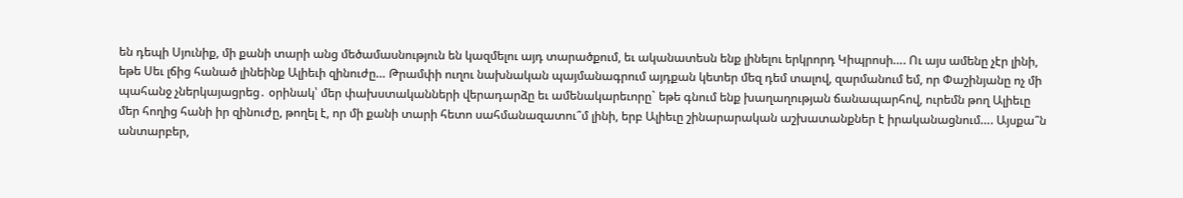են դեպի Սյունիք, մի քանի տարի անց մեծամասնություն են կազմելու այդ տարածքում, եւ ականատեսն ենք լինելու երկրորդ Կիպրոսի…. Ու այս ամենը չէր լինի, եթե Սեւ լճից հանած լինեինք Ալիեւի զինուժը… Թրամփի ուղու նախնական պայմանագրում այդքան կետեր մեզ դեմ տալով, զարմանում եմ, որ Փաշինյանը ոչ մի պահանջ չներկայացրեց․ օրինակ՝ մեր փախստականների վերադարձը եւ ամենակարեւորը` եթե գնում ենք խաղաղության ճանապարհով, ուրեմն թող Ալիեւը մեր հողից հանի իր զինուժը, թողել է, որ մի քանի տարի հետո սահմանազատու՞մ լինի, երբ Ալիեւը շինարարական աշխատանքներ է իրականացնում…. Այսքա՞ն անտարբեր,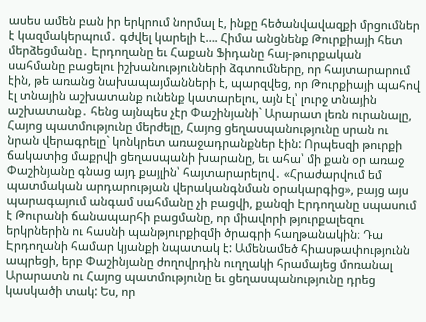ասես ամեն բան իր երկրում նորմալ է, ինքը հեծանվավազքի մրցումներ է կազմակերպում․ գժվել կարելի է…. Հիմա անցնենք Թուրքիայի հետ մերձեցմանը․ Էրդողանը եւ Հաքան Ֆիդանը հայ-թուրքական սահմանը բացելու իշխանությունների ձգտումները, որ հայտարարում էին, թե առանց նախապայմանների է, պարզվեց, որ Թուրքիայի պահով էլ տնային աշխատանք ունենք կատարելու, այն էլ՝ լուրջ տնային աշխատանք․ հենց այնպես չէր Փաշինյանի` Արարատ լեռն ուրանալը, Հայոց պատմությունը մերժելը, Հայոց ցեղասպանությունը սրան ու նրան վերագրելը` կոնկրետ առաջադրանքներ էին: Որպեսզի թուրքի ճակատից մաքրվի ցեղասպանի խարանը, եւ ահա՝ մի քան օր առաջ Փաշինյանը գնաց այդ քայլին՝ հայտարարելով․ «Հրաժարվում եմ պատմական արդարության վերականգնման օրակարգից», բայց այս պարագայում անգամ սահմանը չի բացվի, քանզի Էրդողանը սպասում է Թուրանի ճանապարհի բացմանը, որ միավորի թյուրքալեզու երկրներին ու հասնի պանթյուրքիզմի ծրագրի հաղթանակին։ Դա Էրդողանի համար կյանքի նպատակ է: Ամենամեծ հիասթափությունն ապրեցի, երբ Փաշինյանը ժողովրդին ուղղակի հրամայեց մոռանալ Արարատն ու Հայոց պատմությունը եւ ցեղասպանությունը դրեց կասկածի տակ: Ես, որ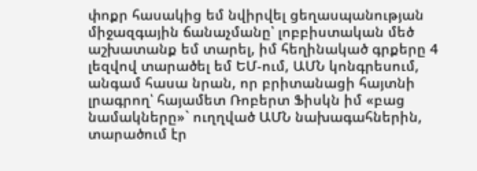փոքր հասակից եմ նվիրվել ցեղասպանության միջազգային ճանաչմանը՝ լոբբիստական մեծ աշխատանք եմ տարել, իմ հեղինակած գրքերը 4 լեզվով տարածել եմ ԵՄ-ում, ԱՄՆ կոնգրեսում, անգամ հասա նրան, որ բրիտանացի հայտնի լրագրող՝ հայամետ Ռոբերտ Ֆիսկն իմ «բաց նամակները»` ուղղված ԱՄՆ նախագահներին, տարածում էր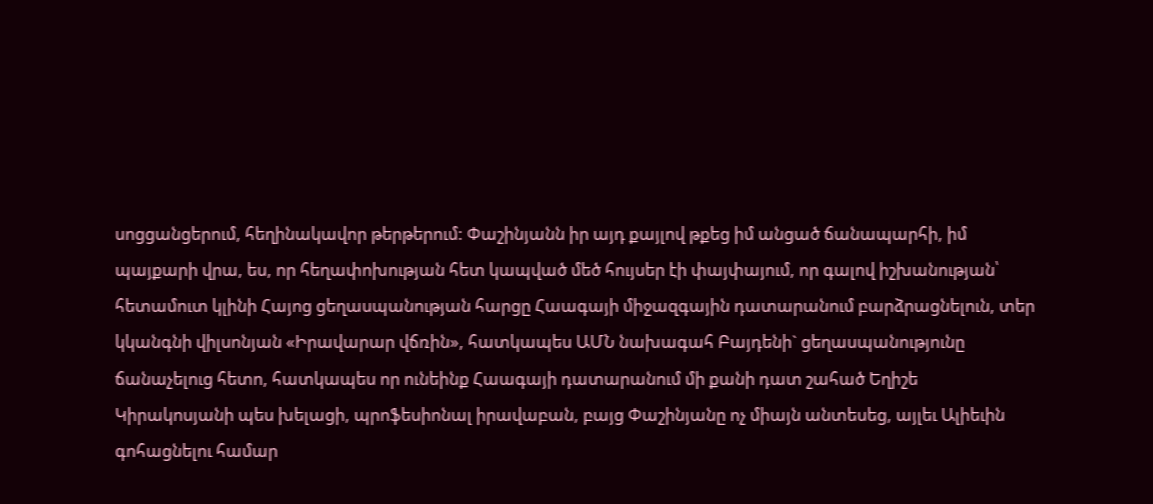սոցցանցերում, հեղինակավոր թերթերում: Փաշինյանն իր այդ քայլով թքեց իմ անցած ճանապարհի, իմ պայքարի վրա, ես, որ հեղափոխության հետ կապված մեծ հույսեր էի փայփայում, որ գալով իշխանության՝ հետամուտ կլինի Հայոց ցեղասպանության հարցը Հաագայի միջազգային դատարանում բարձրացնելուն, տեր կկանգնի վիլսոնյան «Իրավարար վճռին», հատկապես ԱՄՆ նախագահ Բայդենի` ցեղասպանությունը ճանաչելուց հետո, հատկապես որ ունեինք Հաագայի դատարանում մի քանի դատ շահած Եղիշե Կիրակոսյանի պես խելացի, պրոֆեսիոնալ իրավաբան, բայց Փաշինյանը ոչ միայն անտեսեց, այլեւ Ալիեւին գոհացնելու համար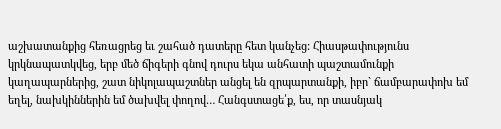աշխատանքից հեռացրեց եւ շահած դատերը հետ կանչեց: Հիասթափությունս կրկնապատկվեց, երբ մեծ ճիգերի գնով դուրս եկա անհատի պաշտամունքի կաղապարներից, շատ նիկոլապաշտներ անցել են զրպարտանքի, իբր` ճամբարափոխ եմ եղել, նախկիններին եմ ծախվել փողով… Հանգստացե՛ք, ես, որ տասնյակ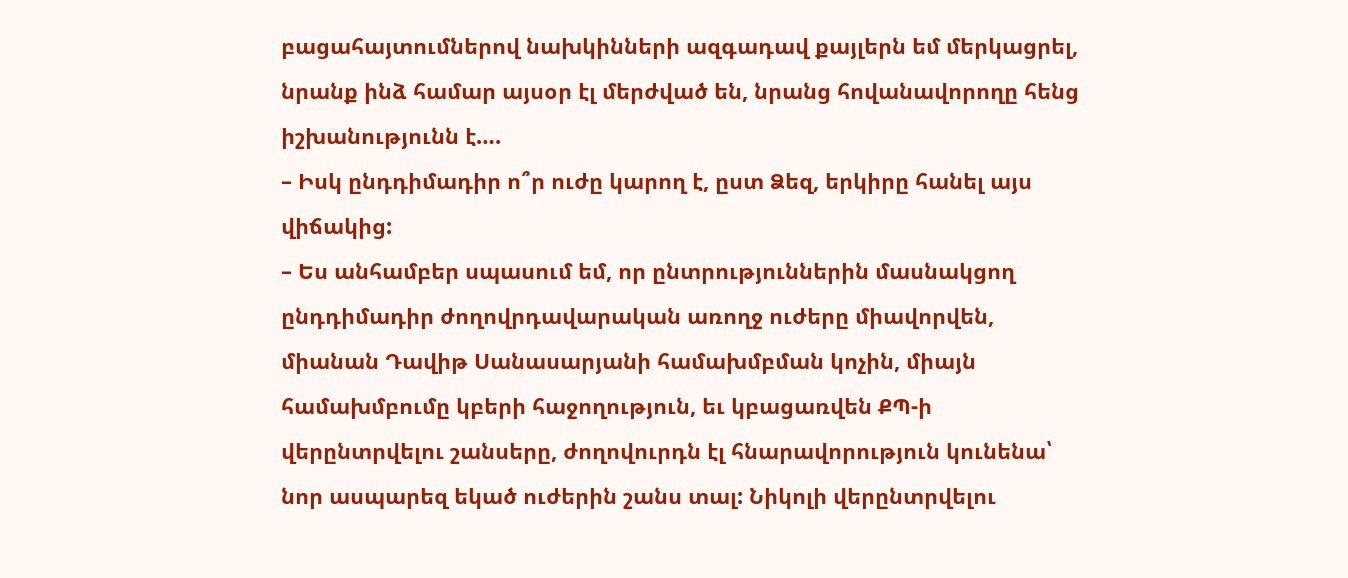բացահայտումներով նախկինների ազգադավ քայլերն եմ մերկացրել, նրանք ինձ համար այսօր էլ մերժված են, նրանց հովանավորողը հենց իշխանությունն է….
– Իսկ ընդդիմադիր ո՞ր ուժը կարող է, ըստ Ձեզ, երկիրը հանել այս վիճակից:
– Ես անհամբեր սպասում եմ, որ ընտրություններին մասնակցող ընդդիմադիր ժողովրդավարական առողջ ուժերը միավորվեն, միանան Դավիթ Սանասարյանի համախմբման կոչին, միայն համախմբումը կբերի հաջողություն, եւ կբացառվեն ՔՊ-ի վերընտրվելու շանսերը, ժողովուրդն էլ հնարավորություն կունենա՝ նոր ասպարեզ եկած ուժերին շանս տալ: Նիկոլի վերընտրվելու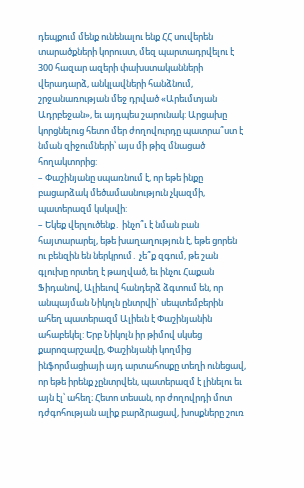դեպքում մենք ունենալու ենք ՀՀ սուվերեն տարածքների կորուստ, մեզ պարտադրվելու է 300 հազար ազերի փախստականների վերադարձ, անկլավների հանձնում, շրջանառության մեջ դրված «Արեւմտյան Ադրբեջան», եւ այդպես շարունակ: Արցախը կորցնելուց հետո մեր ժողովուրդը պատրա՞ստ է նման զիջումների՝ այս մի թիզ մնացած հողակտորից:
– Փաշինյանը սպառնում է, որ եթե ինքը բացարձակ մեծամասնություն չկազմի, պատերազմ կսկսվի:
– Եկեք վերլուծենք․ ինչո՞ւ է նման բան հայտարարել, եթե խաղաղություն է, եթե ցորեն ու բենզին են ներկրում․ չե՞ք զգում, թե շան գլուխը որտեղ է թաղված, եւ ինչու Հաքան Ֆիդանով, Ալիեւով հանդերձ ձգտում են, որ անպայման Նիկոլն ընտրվի` սեպտեմբերին ահեղ պատերազմ Ալիեւն է Փաշինյանին ահաբեկել: Երբ Նիկոլն իր թիմով սկսեց քարոզարշավը, Փաշինյանի կողմից ինֆորմացիայի այդ արտահոսքը տեղի ունեցավ, որ եթե իրենք չընտրվեն, պատերազմ է լինելու եւ այն էլ՝ ահեղ։ Հետո տեսան, որ ժողովրդի մոտ դժգոհության ալիք բարձրացավ, խոսքները շուռ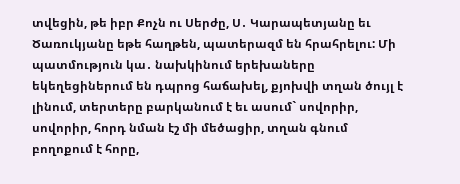տվեցին, թե իբր Քոչն ու Սերժը, Ս․ Կարապետյանը եւ Ծառուկյանը եթե հաղթեն, պատերազմ են հրահրելու: Մի պատմություն կա․ նախկինում երեխաները եկեղեցիներում են դպրոց հաճախել, քյոխվի տղան ծույլ է լինում, տերտերը բարկանում է եւ ասում` սովորիր, սովորիր, հորդ նման էշ մի մեծացիր, տղան գնում բողոքում է հորը,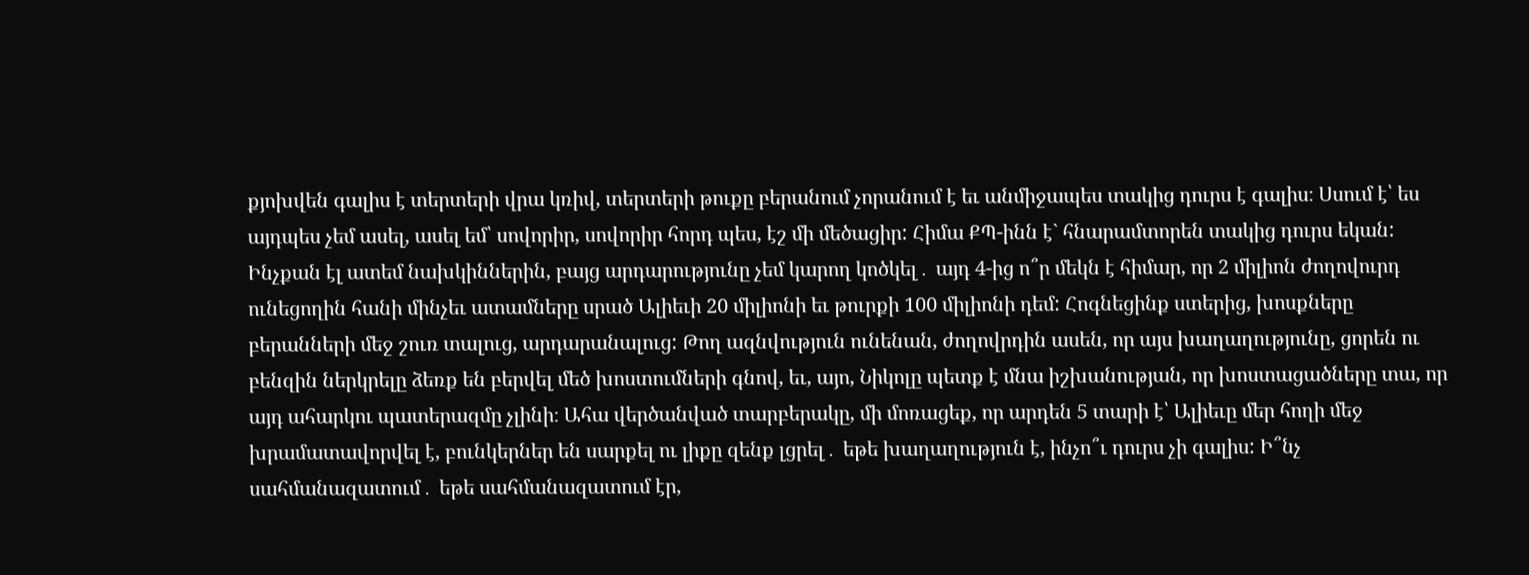քյոխվեն գալիս է տերտերի վրա կռիվ, տերտերի թուքը բերանում չորանում է եւ անմիջապես տակից դուրս է գալիս։ Սսում է՝ ես այդպես չեմ ասել, ասել եմ՝ սովորիր, սովորիր հորդ պես, էշ մի մեծացիր: Հիմա ՔՊ-ինն է` հնարամտորեն տակից դուրս եկան: Ինչքան էլ ատեմ նախկիններին, բայց արդարությունը չեմ կարող կոծկել․ այդ 4-ից ո՞ր մեկն է հիմար, որ 2 միլիոն ժողովուրդ ունեցողին հանի մինչեւ ատամները սրած Ալիեւի 20 միլիոնի եւ թուրքի 100 միլիոնի դեմ: Հոգնեցինք ստերից, խոսքները բերանների մեջ շուռ տալուց, արդարանալուց: Թող ազնվություն ունենան, ժողովրդին ասեն, որ այս խաղաղությունը, ցորեն ու բենզին ներկրելը ձեռք են բերվել մեծ խոստումների գնով, եւ, այո, Նիկոլը պետք է մնա իշխանության, որ խոստացածները տա, որ այդ ահարկու պատերազմը չլինի։ Ահա վերծանված տարբերակը, մի մոռացեք, որ արդեն 5 տարի է՝ Ալիեւը մեր հողի մեջ խրամատավորվել է, բունկերներ են սարքել ու լիքը զենք լցրել․ եթե խաղաղություն է, ինչո՞ւ դուրս չի գալիս: Ի՞նչ սահմանազատում․ եթե սահմանազատում էր,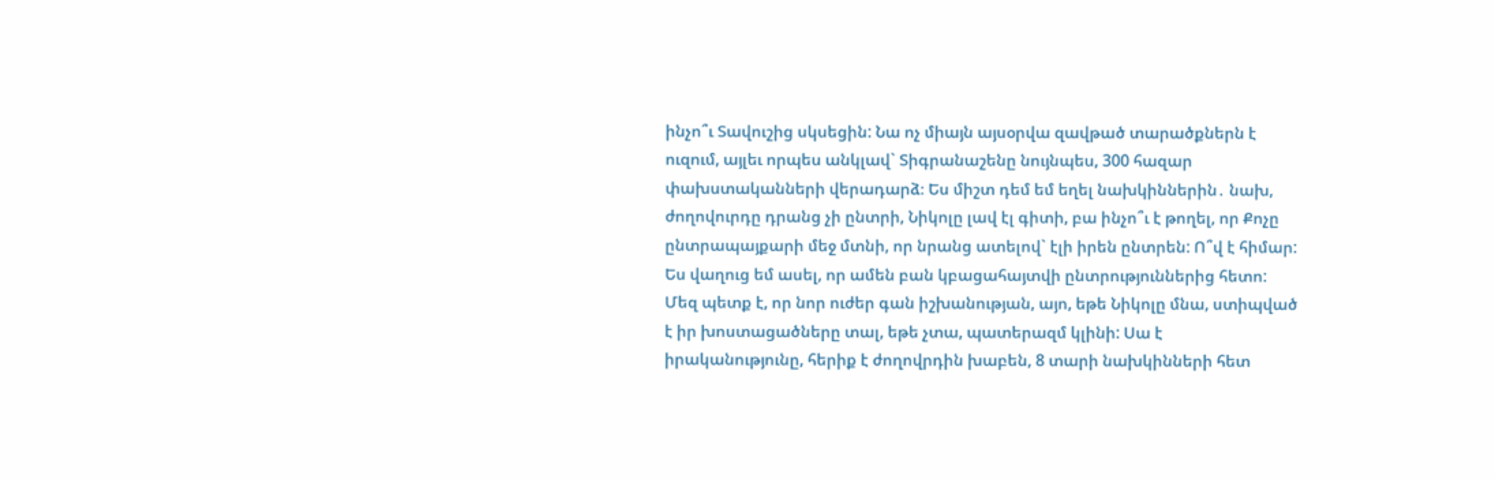ինչո՞ւ Տավուշից սկսեցին: Նա ոչ միայն այսօրվա զավթած տարածքներն է ուզում, այլեւ որպես անկլավ` Տիգրանաշենը նույնպես, 300 հազար փախստականների վերադարձ։ Ես միշտ դեմ եմ եղել նախկիններին․ նախ, ժողովուրդը դրանց չի ընտրի, Նիկոլը լավ էլ գիտի, բա ինչո՞ւ է թողել, որ Քոչը ընտրապայքարի մեջ մտնի, որ նրանց ատելով` էլի իրեն ընտրեն: Ո՞վ է հիմար: Ես վաղուց եմ ասել, որ ամեն բան կբացահայտվի ընտրություններից հետո: Մեզ պետք է, որ նոր ուժեր գան իշխանության, այո, եթե Նիկոլը մնա, ստիպված է իր խոստացածները տալ, եթե չտա, պատերազմ կլինի: Սա է իրականությունը, հերիք է ժողովրդին խաբեն, 8 տարի նախկինների հետ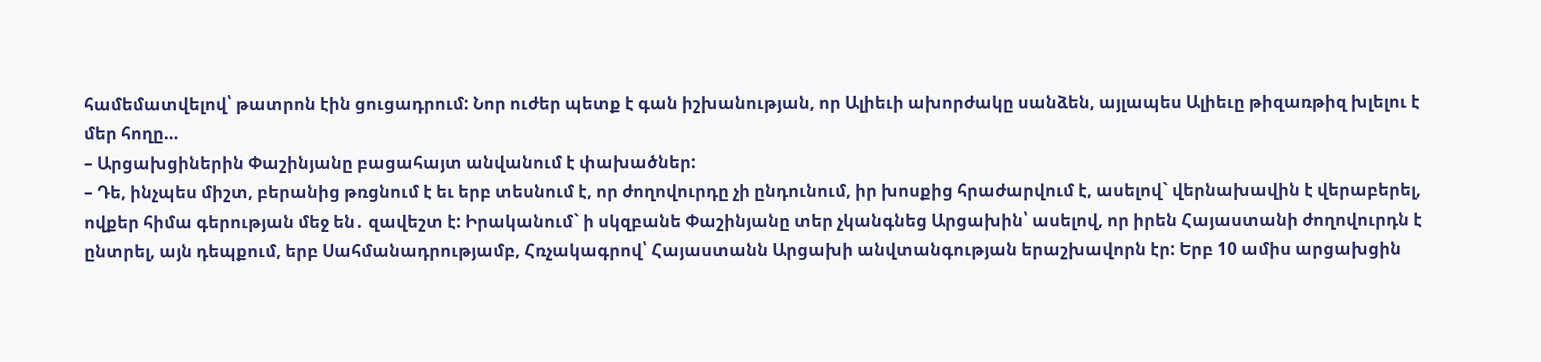համեմատվելով՝ թատրոն էին ցուցադրում: Նոր ուժեր պետք է գան իշխանության, որ Ալիեւի ախորժակը սանձեն, այլապես Ալիեւը թիզառթիզ խլելու է մեր հողը…
– Արցախցիներին Փաշինյանը բացահայտ անվանում է փախածներ:
– Դե, ինչպես միշտ, բերանից թռցնում է եւ երբ տեսնում է, որ ժողովուրդը չի ընդունում, իր խոսքից հրաժարվում է, ասելով` վերնախավին է վերաբերել, ովքեր հիմա գերության մեջ են․ զավեշտ է: Իրականում` ի սկզբանե Փաշինյանը տեր չկանգնեց Արցախին՝ ասելով, որ իրեն Հայաստանի ժողովուրդն է ընտրել, այն դեպքում, երբ Սահմանադրությամբ, Հռչակագրով՝ Հայաստանն Արցախի անվտանգության երաշխավորն էր: Երբ 10 ամիս արցախցին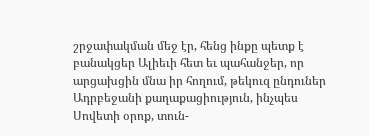շրջափակման մեջ էր, հենց ինքը պետք է բանակցեր Ալիեւի հետ եւ պահանջեր, որ արցախցին մնա իր հողում, թեկուզ ընդուներ Ադրբեջանի քաղաքացիություն, ինչպես Սովետի օրոք, տուն-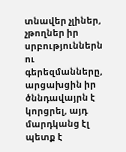տնավեր չլիներ, չթողներ իր սրբություններն ու գերեզմանները, արցախցին իր ծննդավայրն է կորցրել, այդ մարդկանց էլ պետք է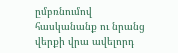ըմբռնումով հասկանանք ու նրանց վերքի վրա ավելորդ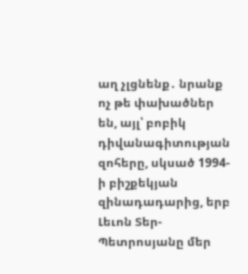աղ չլցնենք․ նրանք ոչ թե փախածներ են, այլ՝ բոբիկ դիվանագիտության զոհերը, սկսած 1994-ի բիշքեկյան զինադադարից, երբ Լեւոն Տեր-Պետրոսյանը մեր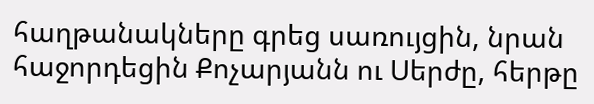հաղթանակները գրեց սառույցին, նրան հաջորդեցին Քոչարյանն ու Սերժը, հերթը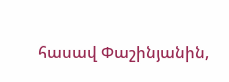հասավ Փաշինյանին,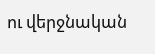ու վերջնական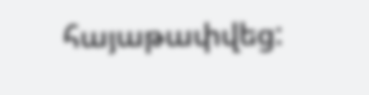հայաթափվեց: